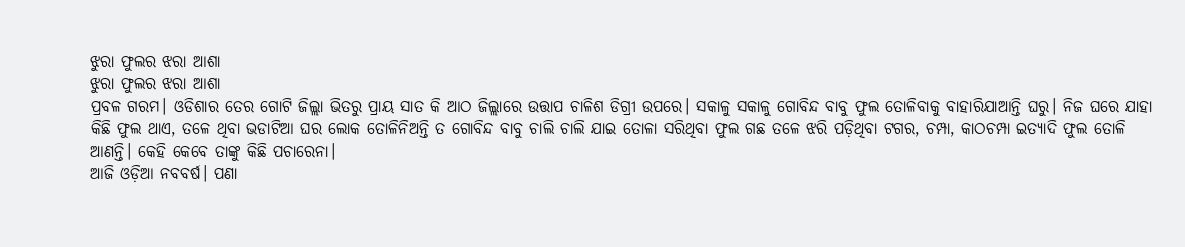ଝୁରା ଫୁଲର ଝରା ଆଶା
ଝୁରା ଫୁଲର ଝରା ଆଶା
ପ୍ରବଳ ଗରମ। ଓଡିଶାର ତେର ଗୋଟି ଜିଲ୍ଲା ଭିତରୁ ପ୍ରାୟ ସାତ କି ଆଠ ଜିଲ୍ଲାରେ ଉତ୍ତାପ ଚାଳିଶ ଡିଗ୍ରୀ ଉପରେ। ସକାଳୁ ସକାଳୁ ଗୋବିନ୍ଦ ବାବୁ ଫୁଲ ତୋଳିବାକୁ ବାହାରିଯାଆନ୍ତି ଘରୁ। ନିଜ ଘରେ ଯାହା କିଛି ଫୁଲ ଥାଏ, ତଳେ ଥିବା ଭଡାଟିଆ ଘର ଲୋକ ତୋଳିନିଅନ୍ତି ତ ଗୋବିନ୍ଦ ବାବୁ ଚାଲି ଚାଲି ଯାଇ ତୋଳା ସରିଥିବା ଫୁଲ ଗଛ ତଳେ ଝରି ପଡ଼ିଥିବା ଟଗର, ଚମ୍ପା, କାଠଚମ୍ପା ଇତ୍ୟାଦି ଫୁଲ ତୋଳି ଆଣନ୍ତି। କେହି କେବେ ତାଙ୍କୁ କିଛି ପଚାରେନା।
ଆଜି ଓଡ଼ିଆ ନବବର୍ଷ। ପଣା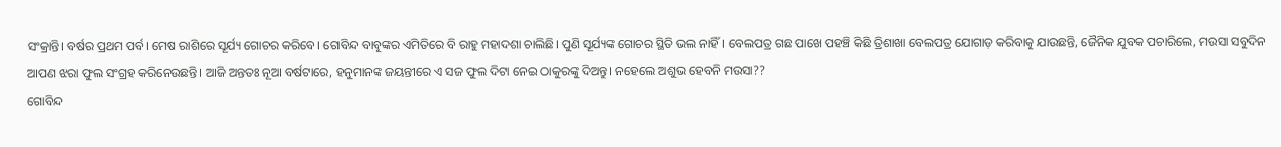ସଂକ୍ରାନ୍ତି। ବର୍ଷର ପ୍ରଥମ ପର୍ବ। ମେଷ ରାଶିରେ ସୂର୍ଯ୍ୟ ଗୋଚର କରିବେ। ଗୋବିନ୍ଦ ବାବୁଙ୍କର ଏମିତିରେ ବି ରାହୁ ମହାଦଶା ଚାଲିଛି। ପୁଣି ସୂର୍ଯ୍ୟଙ୍କ ଗୋଚର ସ୍ଥିତି ଭଲ ନାହିଁ। ବେଲପତ୍ର ଗଛ ପାଖେ ପହଞ୍ଚି କିଛି ତ୍ରିଶାଖା ବେଲପତ୍ର ଯୋଗାଡ଼ କରିବାକୁ ଯାଉଛନ୍ତି, ଜୈନିକ ଯୁବକ ପଚାରିଲେ, ମଉସା ସବୁଦିନ ଆପଣ ଝରା ଫୁଲ ସଂଗ୍ରହ କରିନେଉଛନ୍ତି। ଆଜି ଅନ୍ତତଃ ନୂଆ ବର୍ଷଟାରେ, ହନୁମାନଙ୍କ ଜୟନ୍ତୀରେ ଏ ସଜ ଫୁଲ ଦିଟା ନେଇ ଠାକୁରଙ୍କୁ ଦିଅନ୍ତୁ। ନହେଲେ ଅଶୁଭ ହେବନି ମଉସା??
ଗୋବିନ୍ଦ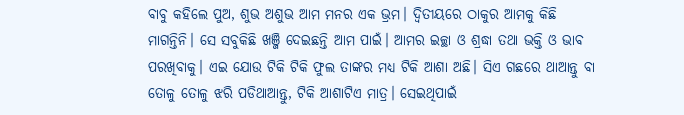ବାବୁ କହିଲେ ପୁଅ, ଶୁଭ ଅଶୁଭ ଆମ ମନର ଏକ ଭ୍ରମ। ଦ୍ୱିତୀୟରେ ଠାକୁର ଆମକୁ କିଛି ମାଗନ୍ତିନି। ସେ ସବୁକିଛି ଖଞ୍ଜି ଦେଇଛନ୍ତି ଆମ ପାଇଁ। ଆମର ଇଚ୍ଛା ଓ ଶ୍ରଦ୍ଧା ତଥା ଭକ୍ତି ଓ ଭାବ ପରଖିବାକୁ। ଏଇ ଯୋଉ ଟିକି ଟିକି ଫୁଲ ତାଙ୍କର ମଧ୍ୟ ଟିକି ଆଶା ଅଛି। ସିଏ ଗଛରେ ଥାଆନ୍ତୁ ବା ତୋଳୁ ତୋଳୁ ଝରି ପଡିଥାଆନ୍ତୁ, ଟିକି ଆଶାଟିଏ ମାତ୍ର। ସେଇଥିପାଇଁ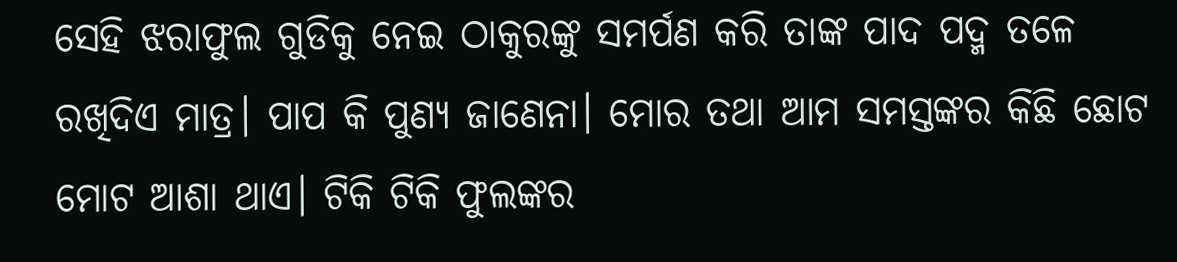ସେହି ଝରାଫୁଲ ଗୁଡିକୁ ନେଇ ଠାକୁରଙ୍କୁ ସମର୍ପଣ କରି ତାଙ୍କ ପାଦ ପଦ୍ମ ତଳେ ରଖିଦିଏ ମାତ୍ର। ପାପ କି ପୁଣ୍ୟ ଜାଣେନା। ମୋର ତଥା ଆମ ସମସ୍ତଙ୍କର କିଛି ଛୋଟ ମୋଟ ଆଶା ଥାଏ। ଟିକି ଟିକି ଫୁଲଙ୍କର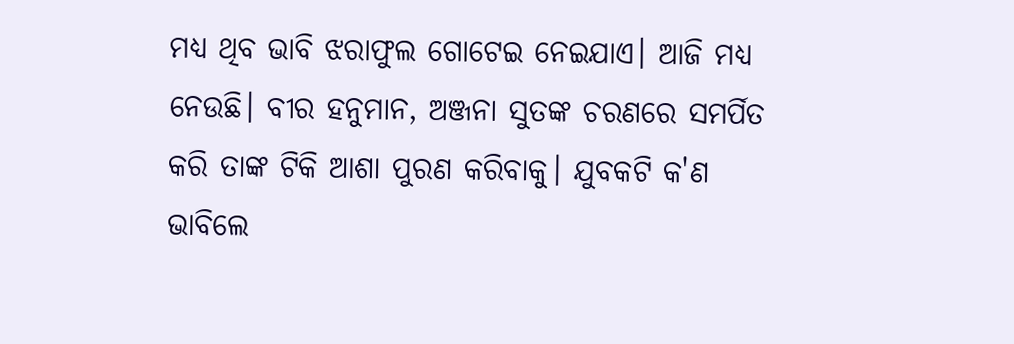ମଧ୍ୟ ଥିବ ଭାବି ଝରାଫୁଲ ଗୋଟେଇ ନେଇଯାଏ। ଆଜି ମଧ୍ୟ ନେଉଛି। ବୀର ହନୁମାନ, ଅଞ୍ଜନା ସୁତଙ୍କ ଚରଣରେ ସମର୍ପିତ କରି ତାଙ୍କ ଟିକି ଆଶା ପୁରଣ କରିବାକୁ। ଯୁବକଟି କ'ଣ ଭାବିଲେ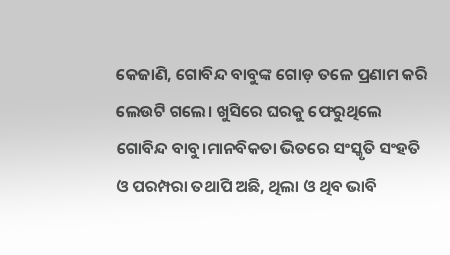କେଜାଣି, ଗୋବିନ୍ଦ ବାବୁଙ୍କ ଗୋଡ଼ ତଳେ ପ୍ରଣାମ କରି ଲେଉଟି ଗଲେ। ଖୁସିରେ ଘରକୁ ଫେରୁଥିଲେ ଗୋବିନ୍ଦ ବାବୁ।ମାନବିକତା ଭିତରେ ସଂସ୍କୃତି ସଂହତି ଓ ପରମ୍ପରା ତଥାପି ଅଛି, ଥିଲା ଓ ଥିବ ଭାବି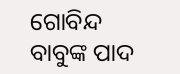ଗୋବିନ୍ଦ ବାବୁଙ୍କ ପାଦ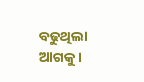ବଢୁଥିଲା ଆଗକୁ।